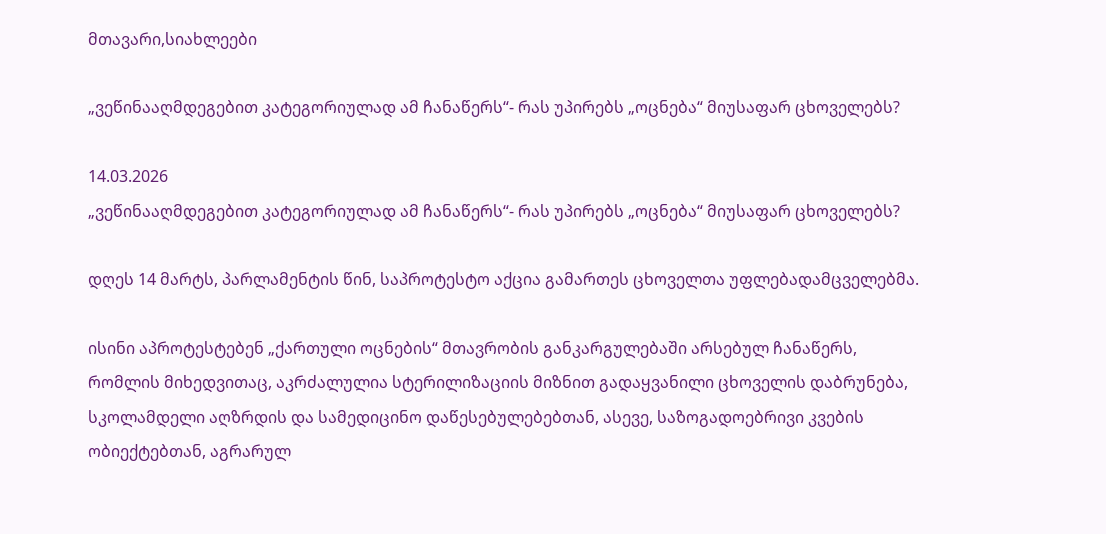მთავარი,სიახლეები

„ვეწინააღმდეგებით კატეგორიულად ამ ჩანაწერს“- რას უპირებს „ოცნება“ მიუსაფარ ცხოველებს?

14.03.2026
„ვეწინააღმდეგებით კატეგორიულად ამ ჩანაწერს“- რას უპირებს „ოცნება“ მიუსაფარ ცხოველებს?

დღეს 14 მარტს, პარლამენტის წინ, საპროტესტო აქცია გამართეს ცხოველთა უფლებადამცველებმა.

ისინი აპროტესტებენ „ქართული ოცნების“ მთავრობის განკარგულებაში არსებულ ჩანაწერს, რომლის მიხედვითაც, აკრძალულია სტერილიზაციის მიზნით გადაყვანილი ცხოველის დაბრუნება, სკოლამდელი აღზრდის და სამედიცინო დაწესებულებებთან, ასევე, საზოგადოებრივი კვების ობიექტებთან, აგრარულ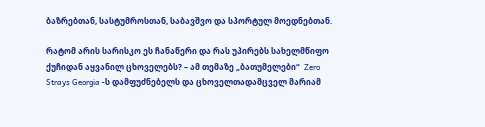ბაზრებთან, სასტუმროსთან, საბავშვო და სპორტულ მოედნებთან.

რატომ არის სარისკო ეს ჩანაწერი და რას უპირებს სახელმწიფო ქუჩიდან აყვანილ ცხოველებს? – ამ თემაზე „ბათუმელები“  Zero Strays Georgia -ს დამფუძნებელს და ცხოველთადამცველ მარიამ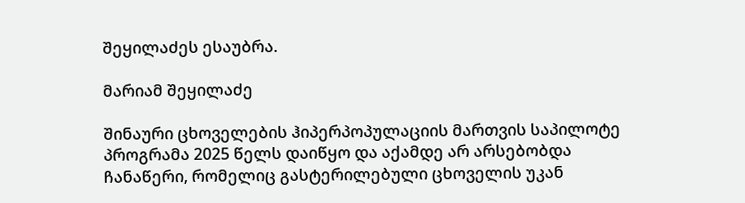შეყილაძეს ესაუბრა.

მარიამ შეყილაძე

შინაური ცხოველების ჰიპერპოპულაციის მართვის საპილოტე პროგრამა 2025 წელს დაიწყო და აქამდე არ არსებობდა ჩანაწერი, რომელიც გასტერილებული ცხოველის უკან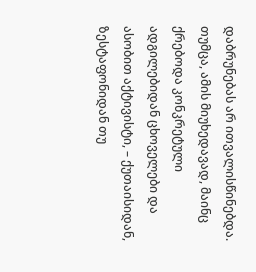დაბრუნებას არ ითვალისწინებდა. თუმცა, ამის მიუხედავად, მაინც ქრებოდა კონკრეტული ადგილებიდან ცხოველები და ასობით აქტივისტი, – ქუთაისიდან, ზესტაფონიდან თუ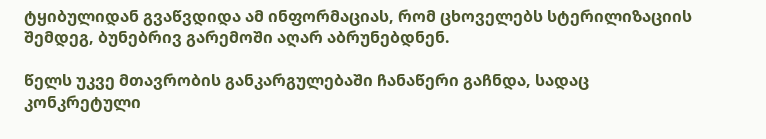ტყიბულიდან გვაწვდიდა ამ ინფორმაციას, რომ ცხოველებს სტერილიზაციის შემდეგ, ბუნებრივ გარემოში აღარ აბრუნებდნენ.

წელს უკვე მთავრობის განკარგულებაში ჩანაწერი გაჩნდა, სადაც კონკრეტული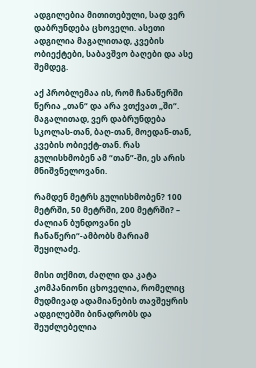ადგილებია მითითებული, სად ვერ დაბრუნდება ცხოველი. ასეთი ადგილია მაგალითად, კვების ობიექტები, საბავშვო ბაღები და ასე შემდეგ.

აქ პრობლემაა ის, რომ ჩანაწერში წერია „თან“ და არა ვთქვათ „ში“. მაგალითად, ვერ დაბრუნდება სკოლას-თან, ბაღ-თან, მოედან-თან, კვების ობიექტ-თან. რას გულისხმობენ ამ “თან”-ში, ეს არის მნიშვნელოვანი.

რამდენ მეტრს გულისხმობენ? 100 მეტრში, 50 მეტრში, 200 მეტრში? – ძალიან ბუნდოვანი ეს ჩანაწერი“-ამბობს მარიამ შეყილაძე.

მისი თქმით, ძაღლი და კატა კომპანიონი ცხოველია, რომელიც მუდმივად ადამიანების თავშეყრის ადგილებში ბინადრობს და შეუძლებელია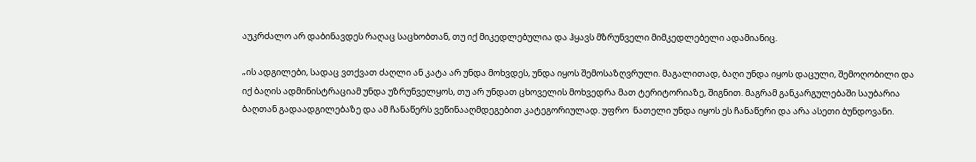აუკრძალო არ დაბინავდეს რაღაც საცხობთან, თუ იქ მიკედლებულია და ჰყავს მზრუნველი მიმკედლებელი ადამიანიც.

„ის ადგილები, სადაც ვთქვათ ძაღლი ან კატა არ უნდა მოხვდეს, უნდა იყოს შემოსაზღვრული. მაგალითად, ბაღი უნდა იყოს დაცული, შემოღობილი და იქ ბაღის ადმინისტრაციამ უნდა უზრუნველყოს, თუ არ უნდათ ცხოველის მოხვედრა მათ ტერიტორიაზე, შიგნით. მაგრამ განკარგულებაში საუბარია ბაღთან გადაადგილებაზე და ამ ჩანაწერს ვეწინააღმდეგებით კატეგორიულად. უფრო  ნათელი უნდა იყოს ეს ჩანაწერი და არა ასეთი ბუნდოვანი.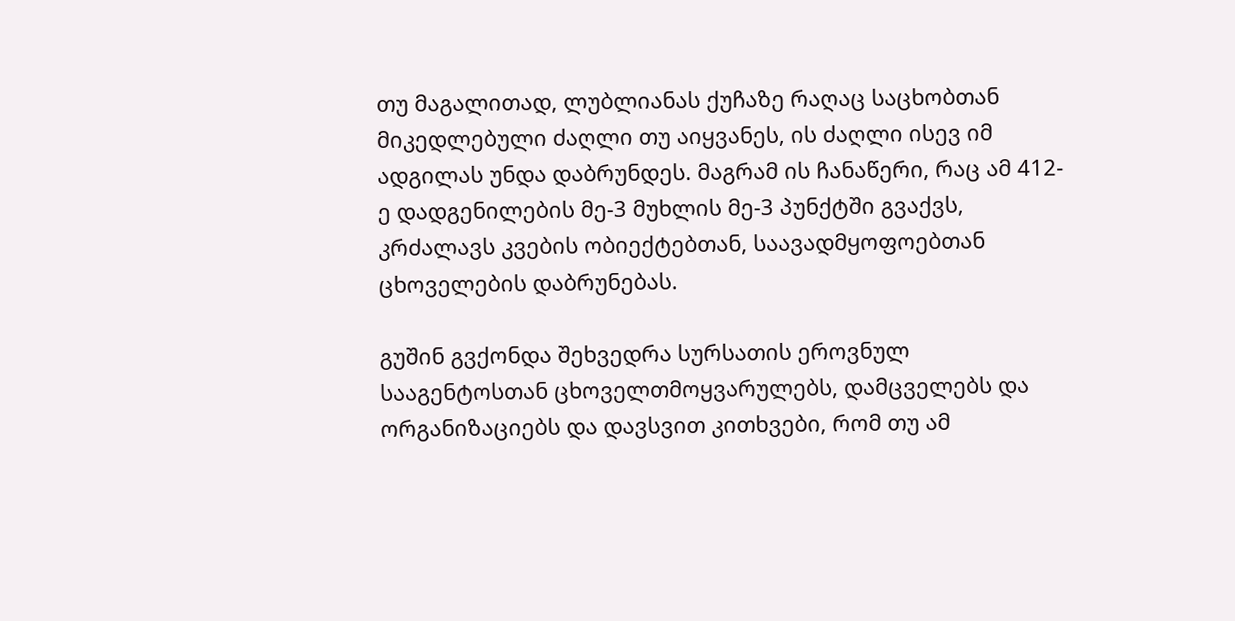თუ მაგალითად, ლუბლიანას ქუჩაზე რაღაც საცხობთან მიკედლებული ძაღლი თუ აიყვანეს, ის ძაღლი ისევ იმ ადგილას უნდა დაბრუნდეს. მაგრამ ის ჩანაწერი, რაც ამ 412-ე დადგენილების მე-3 მუხლის მე-3 პუნქტში გვაქვს, კრძალავს კვების ობიექტებთან, საავადმყოფოებთან ცხოველების დაბრუნებას.

გუშინ გვქონდა შეხვედრა სურსათის ეროვნულ სააგენტოსთან ცხოველთმოყვარულებს, დამცველებს და ორგანიზაციებს და დავსვით კითხვები, რომ თუ ამ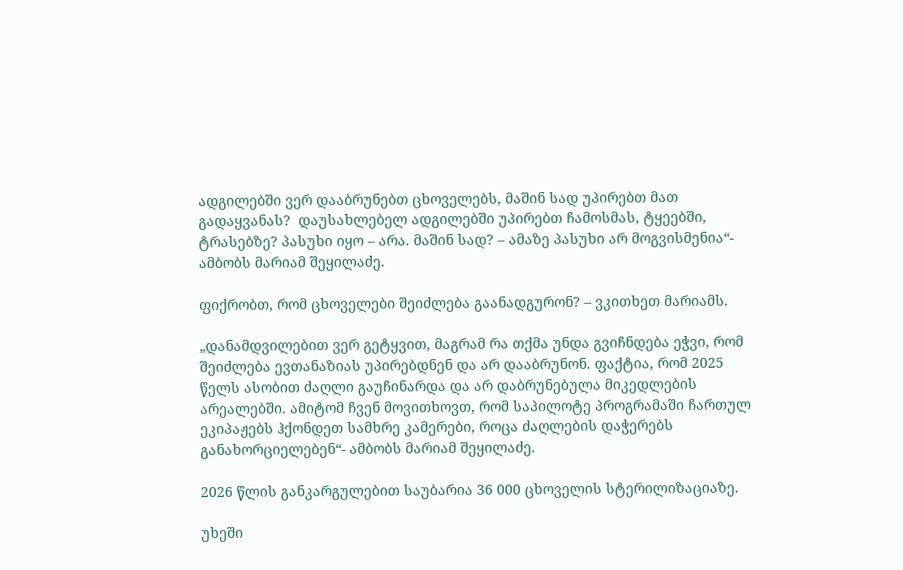ადგილებში ვერ დააბრუნებთ ცხოველებს, მაშინ სად უპირებთ მათ გადაყვანას?  დაუსახლებელ ადგილებში უპირებთ ჩამოსმას, ტყეებში, ტრასებზე? პასუხი იყო – არა. მაშინ სად? – ამაზე პასუხი არ მოგვისმენია“- ამბობს მარიამ შეყილაძე.

ფიქრობთ, რომ ცხოველები შეიძლება გაანადგურონ? – ვკითხეთ მარიამს.

„დანამდვილებით ვერ გეტყვით, მაგრამ რა თქმა უნდა გვიჩნდება ეჭვი, რომ შეიძლება ევთანაზიას უპირებდნენ და არ დააბრუნონ. ფაქტია, რომ 2025 წელს ასობით ძაღლი გაუჩინარდა და არ დაბრუნებულა მიკედლების არეალებში. ამიტომ ჩვენ მოვითხოვთ, რომ საპილოტე პროგრამაში ჩართულ ეკიპაჟებს ჰქონდეთ სამხრე კამერები, როცა ძაღლების დაჭერებს განახორციელებენ“- ამბობს მარიამ შეყილაძე.

2026 წლის განკარგულებით საუბარია 36 000 ცხოველის სტერილიზაციაზე.

უხეში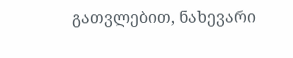გათვლებით, ნახევარი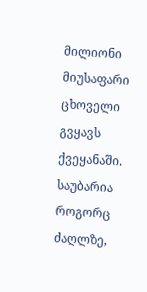მილიონი მიუსაფარი ცხოველი გვყავს ქვეყანაში. საუბარია როგორც ძაღლზე,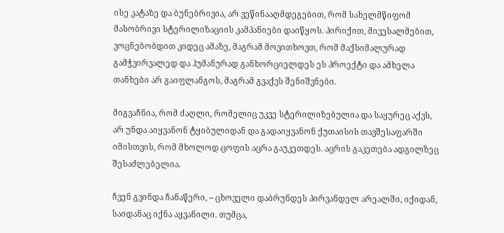ისე კატაზე და ბუნებრივია, არ ვეწინააღმდეგებით, რომ სახელმწიფომ მასობრივი სტერილიზაციის კამპანიები დაიწყოს. პირიქით, მივესალმებით, ვოცნებობდით კიდეც ამაზე, მაგრამ მოვითხოვთ, რომ მაქსიმალურად გამჭვირვალედ და ჰუმანურად განხორციელდეს ეს პროექტი და ამხელა თანხები არ გაიფლანგოს, მაგრამ გვაქვს შენიშვნები.

მიგვაჩნია, რომ ძაღლი, რომელიც უკვე სტერილიზებულია და საყურეც აქვს, არ უნდა აიყვანონ ტყიბულიდან და გადაიყვანონ ქუთაისის თავშესაფარში იმისთვის, რომ მხოლოდ ცოფის აცრა გაუკეთდეს. აცრის გაკეთება ადგილზეც შესაძლებელია.

ჩვენ გვინდა ჩანაწერი, – ცხოველი დაბრუნდეს პირვანდელ არეალში, იქიდან, საიდანაც იქნა აყვანილი. თუმცა,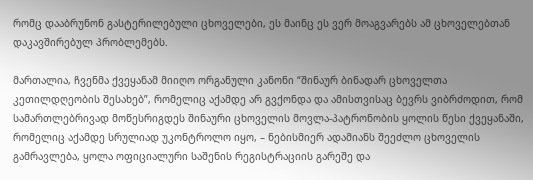რომც დააბრუნონ გასტერილებული ცხოველები, ეს მაინც ეს ვერ მოაგვარებს ამ ცხოველებთან დაკავშირებულ პრობლემებს.

მართალია, ჩვენმა ქვეყანამ მიიღო ორგანული კანონი “შინაურ ბინადარ ცხოველთა კეთილდღეობის შესახებ”, რომელიც აქამდე არ გვქონდა და ამისთვისაც ბევრს ვიბრძოდით, რომ სამართლებრივად მოწესრიგდეს შინაური ცხოველის მოვლა-პატრონობის ყოლის წესი ქვეყანაში, რომელიც აქამდე სრულიად უკონტროლო იყო, – ნებისმიერ ადამიანს შეეძლო ცხოველის გამრავლება, ყოლა ოფიციალური საშენის რეგისტრაციის გარეშე და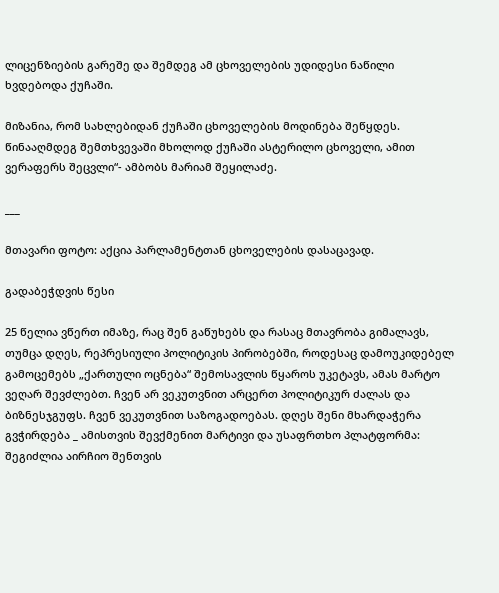ლიცენზიების გარეშე და შემდეგ ამ ცხოველების უდიდესი ნაწილი ხვდებოდა ქუჩაში.

მიზანია, რომ სახლებიდან ქუჩაში ცხოველების მოდინება შეწყდეს. წინააღმდეგ შემთხვევაში მხოლოდ ქუჩაში ასტერილო ცხოველი, ამით ვერაფერს შეცვლი“- ამბობს მარიამ შეყილაძე.

___

მთავარი ფოტო: აქცია პარლამენტთან ცხოველების დასაცავად.

გადაბეჭდვის წესი

25 წელია ვწერთ იმაზე, რაც შენ გაწუხებს და რასაც მთავრობა გიმალავს, თუმცა დღეს, რეპრესიული პოლიტიკის პირობებში, როდესაც დამოუკიდებელ გამოცემებს „ქართული ოცნება“ შემოსავლის წყაროს უკეტავს, ამას მარტო ვეღარ შევძლებთ. ჩვენ არ ვეკუთვნით არცერთ პოლიტიკურ ძალას და ბიზნესჯგუფს. ჩვენ ვეკუთვნით საზოგადოებას. დღეს შენი მხარდაჭერა გვჭირდება _ ამისთვის შევქმენით მარტივი და უსაფრთხო პლატფორმა: შეგიძლია აირჩიო შენთვის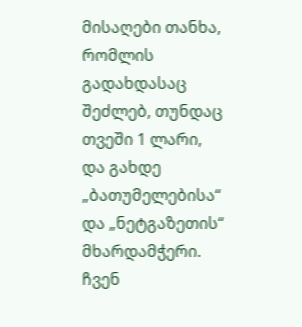მისაღები თანხა, რომლის გადახდასაც შეძლებ, თუნდაც თვეში 1 ლარი, და გახდე „ბათუმელებისა“ და „ნეტგაზეთის“ მხარდამჭერი. ჩვენ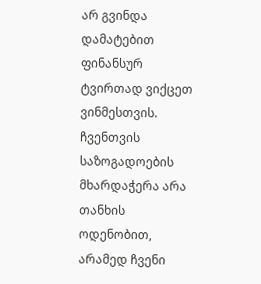არ გვინდა დამატებით ფინანსურ ტვირთად ვიქცეთ ვინმესთვის. ჩვენთვის საზოგადოების მხარდაჭერა არა თანხის ოდენობით, არამედ ჩვენი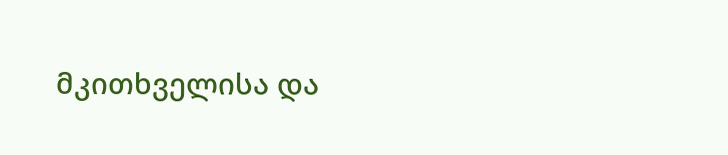მკითხველისა და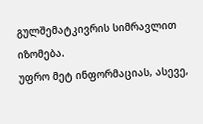გულშემატკივრის სიმრავლით იზომება.
უფრო მეტ ინფორმაციას, ასევე,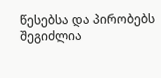წესებსა და პირობებს შეგიძლია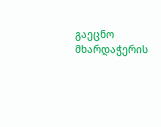გაეცნო მხარდაჭერის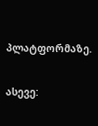პლატფორმაზე.

ასევე: